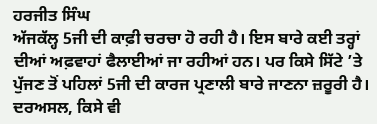ਹਰਜੀਤ ਸਿੰਘ
ਅੱਜਕੱਲ੍ਹ 5ਜੀ ਦੀ ਕਾਫ਼ੀ ਚਰਚਾ ਹੋ ਰਹੀ ਹੈ। ਇਸ ਬਾਰੇ ਕਈ ਤਰ੍ਹਾਂ ਦੀਆਂ ਅਫ਼ਵਾਹਾਂ ਫੈਲਾਈਆਂ ਜਾ ਰਹੀਆਂ ਹਨ। ਪਰ ਕਿਸੇ ਸਿੱਟੇ ’ਤੇ ਪੁੱਜਣ ਤੋਂ ਪਹਿਲਾਂ 5ਜੀ ਦੀ ਕਾਰਜ ਪ੍ਰਣਾਲੀ ਬਾਰੇ ਜਾਣਨਾ ਜ਼ਰੂਰੀ ਹੈ। ਦਰਅਸਲ, ਕਿਸੇ ਵੀ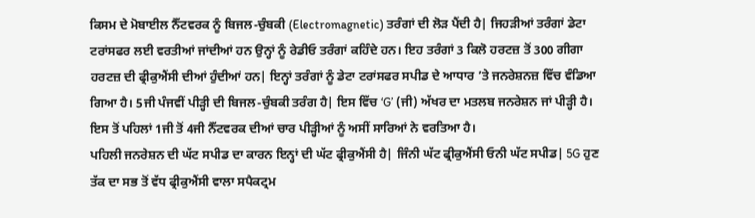ਕਿਸਮ ਦੇ ਮੋਬਾਈਲ ਨੈੱਟਵਰਕ ਨੂੰ ਬਿਜਲ-ਚੁੰਬਕੀ (Electromagnetic) ਤਰੰਗਾਂ ਦੀ ਲੋੜ ਪੈਂਦੀ ਹੈ| ਜਿਹੜੀਆਂ ਤਰੰਗਾਂ ਡੇਟਾ ਟਰਾਂਸਫਰ ਲਈ ਵਰਤੀਆਂ ਜਾਂਦੀਆਂ ਹਨ ਉਨ੍ਹਾਂ ਨੂੰ ਰੇਡੀਓ ਤਰੰਗਾਂ ਕਹਿੰਦੇ ਹਨ। ਇਹ ਤਰੰਗਾਂ 3 ਕਿਲੋ ਹਰਟਜ਼ ਤੋਂ 300 ਗੀਗਾ ਹਰਟਜ਼ ਦੀ ਫ੍ਰੀਕੁਐਂਸੀ ਦੀਆਂ ਹੁੰਦੀਆਂ ਹਨ| ਇਨ੍ਹਾਂ ਤਰੰਗਾਂ ਨੂੰ ਡੇਟਾ ਟਰਾਂਸਫਰ ਸਪੀਡ ਦੇ ਆਧਾਰ ’ਤੇ ਜਨਰੇਸ਼ਨਜ਼ ਵਿੱਚ ਵੰਡਿਆ ਗਿਆ ਹੈ। 5ਜੀ ਪੰਜਵੀਂ ਪੀੜ੍ਹੀ ਦੀ ਬਿਜਲ-ਚੁੰਬਕੀ ਤਰੰਗ ਹੈ| ਇਸ ਵਿੱਚ ‘G’ (ਜੀ) ਅੱਖਰ ਦਾ ਮਤਲਬ ਜਨਰੇਸ਼ਨ ਜਾਂ ਪੀੜ੍ਹੀ ਹੈ। ਇਸ ਤੋਂ ਪਹਿਲਾਂ 1ਜੀ ਤੋਂ 4ਜੀ ਨੈੱਟਵਰਕ ਦੀਆਂ ਚਾਰ ਪੀੜ੍ਹੀਆਂ ਨੂੰ ਅਸੀਂ ਸਾਰਿਆਂ ਨੇ ਵਰਤਿਆ ਹੈ।
ਪਹਿਲੀ ਜਨਰੇਸ਼ਨ ਦੀ ਘੱਟ ਸਪੀਡ ਦਾ ਕਾਰਨ ਇਨ੍ਹਾਂ ਦੀ ਘੱਟ ਫ੍ਰੀਕੁਐਂਸੀ ਹੈ| ਜਿੰਨੀ ਘੱਟ ਫ੍ਰੀਕੁਐਂਸੀ ਓਨੀ ਘੱਟ ਸਪੀਡ| 5G ਹੁਣ ਤੱਕ ਦਾ ਸਭ ਤੋਂ ਵੱਧ ਫ੍ਰੀਕੁਐਂਸੀ ਵਾਲਾ ਸਪੈਕਟ੍ਰਮ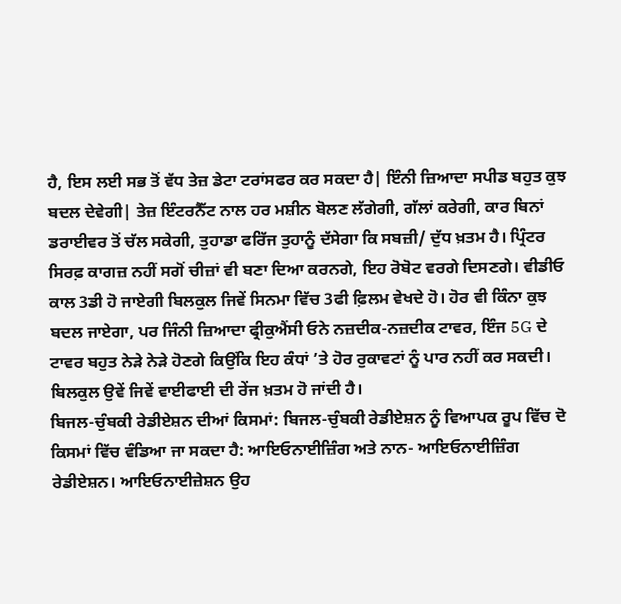ਹੈ, ਇਸ ਲਈ ਸਭ ਤੋਂ ਵੱਧ ਤੇਜ਼ ਡੇਟਾ ਟਰਾਂਸਫਰ ਕਰ ਸਕਦਾ ਹੈ| ਇੰਨੀ ਜ਼ਿਆਦਾ ਸਪੀਡ ਬਹੁਤ ਕੁਝ ਬਦਲ ਦੇਵੇਗੀ| ਤੇਜ਼ ਇੰਟਰਨੈੱਟ ਨਾਲ ਹਰ ਮਸ਼ੀਨ ਬੋਲਣ ਲੱਗੇਗੀ, ਗੱਲਾਂ ਕਰੇਗੀ, ਕਾਰ ਬਿਨਾਂ ਡਰਾਈਵਰ ਤੋਂ ਚੱਲ ਸਕੇਗੀ, ਤੁਹਾਡਾ ਫਰਿੱਜ ਤੁਹਾਨੂੰ ਦੱਸੇਗਾ ਕਿ ਸਬਜ਼ੀ/ ਦੁੱਧ ਖ਼ਤਮ ਹੈ। ਪ੍ਰਿੰਟਰ ਸਿਰਫ਼ ਕਾਗਜ਼ ਨਹੀਂ ਸਗੋਂ ਚੀਜ਼ਾਂ ਵੀ ਬਣਾ ਦਿਆ ਕਰਨਗੇ, ਇਹ ਰੋਬੋਟ ਵਰਗੇ ਦਿਸਣਗੇ। ਵੀਡੀਓ ਕਾਲ 3ਡੀ ਹੋ ਜਾਏਗੀ ਬਿਲਕੁਲ ਜਿਵੇਂ ਸਿਨਮਾ ਵਿੱਚ 3ਫੀ ਫ਼ਿਲਮ ਵੇਖਦੇ ਹੋ। ਹੋਰ ਵੀ ਕਿੰਨਾ ਕੁਝ ਬਦਲ ਜਾਏਗਾ, ਪਰ ਜਿੰਨੀ ਜ਼ਿਆਦਾ ਫ੍ਰੀਕੁਐਂਸੀ ਓਨੇ ਨਜ਼ਦੀਕ-ਨਜ਼ਦੀਕ ਟਾਵਰ, ਇੰਜ 5G ਦੇ ਟਾਵਰ ਬਹੁਤ ਨੇੜੇ ਨੇੜੇ ਹੋਣਗੇ ਕਿਉਂਕਿ ਇਹ ਕੰਧਾਂ ’ਤੇ ਹੋਰ ਰੁਕਾਵਟਾਂ ਨੂੰ ਪਾਰ ਨਹੀਂ ਕਰ ਸਕਦੀ। ਬਿਲਕੁਲ ਉਵੇਂ ਜਿਵੇਂ ਵਾਈਫਾਈ ਦੀ ਰੇਂਜ ਖ਼ਤਮ ਹੋ ਜਾਂਦੀ ਹੈ।
ਬਿਜਲ-ਚੁੰਬਕੀ ਰੇਡੀਏਸ਼ਨ ਦੀਆਂ ਕਿਸਮਾਂ: ਬਿਜਲ-ਚੁੰਬਕੀ ਰੇਡੀਏਸ਼ਨ ਨੂੰ ਵਿਆਪਕ ਰੂਪ ਵਿੱਚ ਦੋ ਕਿਸਮਾਂ ਵਿੱਚ ਵੰਡਿਆ ਜਾ ਸਕਦਾ ਹੈ: ਆਇਓਨਾਈਜ਼ਿੰਗ ਅਤੇ ਨਾਨ- ਆਇਓਨਾਈਜ਼ਿੰਗ ਰੇਡੀਏਸ਼ਨ। ਆਇਓਨਾਈਜ਼ੇਸ਼ਨ ਉਹ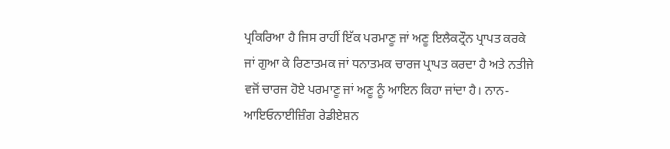ਪ੍ਰਕਿਰਿਆ ਹੈ ਜਿਸ ਰਾਹੀਂ ਇੱਕ ਪਰਮਾਣੂ ਜਾਂ ਅਣੂ ਇਲੈਕਟ੍ਰੌਨ ਪ੍ਰਾਪਤ ਕਰਕੇ ਜਾਂ ਗੁਆ ਕੇ ਰਿਣਾਤਮਕ ਜਾਂ ਧਨਾਤਮਕ ਚਾਰਜ ਪ੍ਰਾਪਤ ਕਰਦਾ ਹੈ ਅਤੇ ਨਤੀਜੇ ਵਜੋਂ ਚਾਰਜ ਹੋਏ ਪਰਮਾਣੂ ਜਾਂ ਅਣੂ ਨੂੰ ਆਇਨ ਕਿਹਾ ਜਾਂਦਾ ਹੈ। ਨਾਨ-ਆਇਓਨਾਈਜ਼ਿੰਗ ਰੇਡੀਏਸ਼ਨ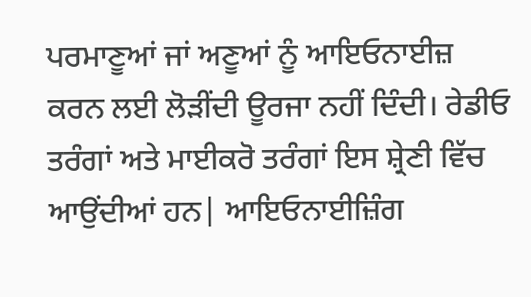ਪਰਮਾਣੂਆਂ ਜਾਂ ਅਣੂਆਂ ਨੂੰ ਆਇਓਨਾਈਜ਼ ਕਰਨ ਲਈ ਲੋੜੀਂਦੀ ਊਰਜਾ ਨਹੀਂ ਦਿੰਦੀ। ਰੇਡੀਓ ਤਰੰਗਾਂ ਅਤੇ ਮਾਈਕਰੋ ਤਰੰਗਾਂ ਇਸ ਸ਼੍ਰੇਣੀ ਵਿੱਚ ਆਉਂਦੀਆਂ ਹਨ| ਆਇਓਨਾਈਜ਼ਿੰਗ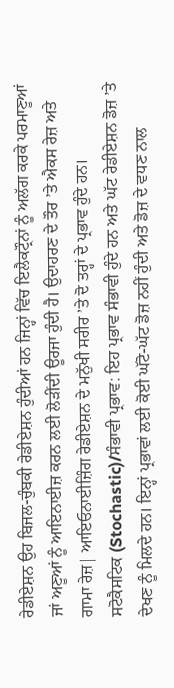ਰੇਡੀਏਸ਼ਨ ਉਹ ਬਿਜਲ-ਚੁੰਬਕੀ ਰੇਡੀਏਸ਼ਨ ਹੁੰਦੀਆਂ ਹਨ ਜਿਨ੍ਹਾਂ ਵਿੱਚ ਇਲੈਕਟ੍ਰੌਨਾਂ ਨੂੰ ਅਲੱਗ ਕਰਕੇ ਪਰਮਾਣੂਆਂ ਜਾਂ ਅਣੂਆਂ ਨੂੰ ਆਇਨਾਈਜ਼ ਕਰਨ ਲਈ ਲੋੜੀਂਦੀ ਊਰਜਾ ਹੁੰਦੀ ਹੈ। ਉਦਾਹਰਣ ਦੇ ਤੌਰ ’ਤੇ ਐਕਸ ਰੇਜ਼ ਅਤੇ ਗਾਮਾ ਰੇਜ਼| ਆਇਓਨਾਈਜ਼ਿੰਗ ਰੇਡੀਏਸ਼ਨ ਦੇ ਮਨੁੱਖੀ ਸਰੀਰ ’ਤੇ ਦੋ ਤਰ੍ਹਾਂ ਦੇ ਪ੍ਰਭਾਵ ਹੁੰਦੇ ਹਨ।
ਸਟੋਕੈਸਟਿਕ (Stochastic)/ਸੰਭਾਵੀ ਪ੍ਰਭਾਵ: ਇਹ ਪ੍ਰਭਾਵ ਸੰਭਾਵੀ ਹੁੰਦੇ ਹਨ ਅਤੇ ਘੱਟ ਰੇਡੀਏਸ਼ਨ ਡੋਜ਼ ’ਤੇ ਦੇਖਣ ਨੂੰ ਮਿਲਦੇ ਹਨ। ਇਨ੍ਹਾਂ ਪ੍ਰਭਾਵਾਂ ਲਈ ਕੋਈ ਘੱਟੋ-ਘੱਟ ਡੋਜ਼ ਨਹੀਂ ਹੁੰਦੀ ਅਤੇ ਡੋਜ਼ ਦੇ ਵਧਣ ਨਾਲ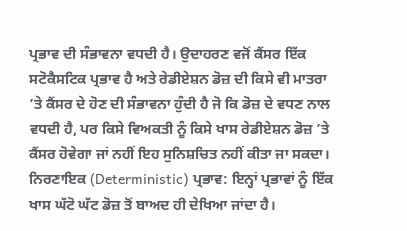ਪ੍ਰਭਾਵ ਦੀ ਸੰਭਾਵਨਾ ਵਧਦੀ ਹੈ। ਉਦਾਹਰਣ ਵਜੋਂ ਕੈਂਸਰ ਇੱਕ ਸਟੋਕੈਸਟਿਕ ਪ੍ਰਭਾਵ ਹੈ ਅਤੇ ਰੇਡੀਏਸ਼ਨ ਡੋਜ਼ ਦੀ ਕਿਸੇ ਵੀ ਮਾਤਰਾ ’ਤੇ ਕੈਂਸਰ ਦੇ ਹੋਣ ਦੀ ਸੰਭਾਵਨਾ ਹੁੰਦੀ ਹੈ ਜੋ ਕਿ ਡੋਜ਼ ਦੇ ਵਧਣ ਨਾਲ ਵਧਦੀ ਹੈ, ਪਰ ਕਿਸੇ ਵਿਅਕਤੀ ਨੂੰ ਕਿਸੇ ਖਾਸ ਰੇਡੀਏਸ਼ਨ ਡੋਜ਼ ’ਤੇ ਕੈਂਸਰ ਹੋਵੇਗਾ ਜਾਂ ਨਹੀਂ ਇਹ ਸੁਨਿਸ਼ਚਿਤ ਨਹੀਂ ਕੀਤਾ ਜਾ ਸਕਦਾ।
ਨਿਰਣਾਇਕ (Deterministic) ਪ੍ਰਭਾਵ: ਇਨ੍ਹਾਂ ਪ੍ਰਭਾਵਾਂ ਨੂੰ ਇੱਕ ਖਾਸ ਘੱਟੋ ਘੱਟ ਡੋਜ਼ ਤੋਂ ਬਾਅਦ ਹੀ ਦੇਖਿਆ ਜਾਂਦਾ ਹੈ।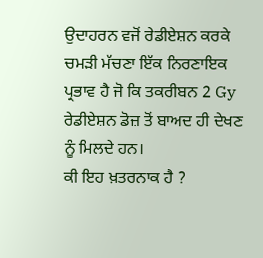ਉਦਾਹਰਨ ਵਜੋਂ ਰੇਡੀਏਸ਼ਨ ਕਰਕੇ ਚਮੜੀ ਮੱਚਣਾ ਇੱਕ ਨਿਰਣਾਇਕ ਪ੍ਰਭਾਵ ਹੈ ਜੋ ਕਿ ਤਕਰੀਬਨ 2 Gy ਰੇਡੀਏਸ਼ਨ ਡੋਜ਼ ਤੋਂ ਬਾਅਦ ਹੀ ਦੇਖਣ ਨੂੰ ਮਿਲਦੇ ਹਨ।
ਕੀ ਇਹ ਖ਼ਤਰਨਾਕ ਹੈ ?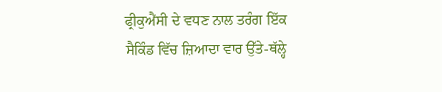ਫ੍ਰੀਕੁਐਂਸੀ ਦੇ ਵਧਣ ਨਾਲ ਤਰੰਗ ਇੱਕ ਸੈਕਿੰਡ ਵਿੱਚ ਜ਼ਿਆਦਾ ਵਾਰ ਉੱਤੇ-ਥੱਲ੍ਹੇ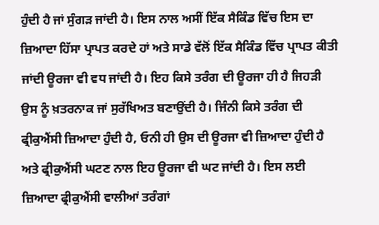ਹੁੰਦੀ ਹੈ ਜਾਂ ਸੁੰਗੜ ਜਾਂਦੀ ਹੈ। ਇਸ ਨਾਲ ਅਸੀਂ ਇੱਕ ਸੈਕਿੰਡ ਵਿੱਚ ਇਸ ਦਾ ਜ਼ਿਆਦਾ ਹਿੱਸਾ ਪ੍ਰਾਪਤ ਕਰਦੇ ਹਾਂ ਅਤੇ ਸਾਡੇ ਵੱਲੋਂ ਇੱਕ ਸੈਕਿੰਡ ਵਿੱਚ ਪ੍ਰਾਪਤ ਕੀਤੀ ਜਾਂਦੀ ਊਰਜਾ ਵੀ ਵਧ ਜਾਂਦੀ ਹੈ। ਇਹ ਕਿਸੇ ਤਰੰਗ ਦੀ ਊਰਜਾ ਹੀ ਹੈ ਜਿਹੜੀ ਉਸ ਨੂੰ ਖ਼ਤਰਨਾਕ ਜਾਂ ਸੁਰੱਖਿਅਤ ਬਣਾਉਂਦੀ ਹੈ। ਜਿੰਨੀ ਕਿਸੇ ਤਰੰਗ ਦੀ ਫ੍ਰੀਕੁਐਂਸੀ ਜ਼ਿਆਦਾ ਹੁੰਦੀ ਹੈ, ਓਨੀ ਹੀ ਉਸ ਦੀ ਊਰਜਾ ਵੀ ਜ਼ਿਆਦਾ ਹੁੰਦੀ ਹੈ ਅਤੇ ਫ੍ਰੀਕੁਐਂਸੀ ਘਟਣ ਨਾਲ ਇਹ ਊਰਜਾ ਵੀ ਘਟ ਜਾਂਦੀ ਹੈ। ਇਸ ਲਈ ਜ਼ਿਆਦਾ ਫ੍ਰੀਕੁਐਂਸੀ ਵਾਲੀਆਂ ਤਰੰਗਾਂ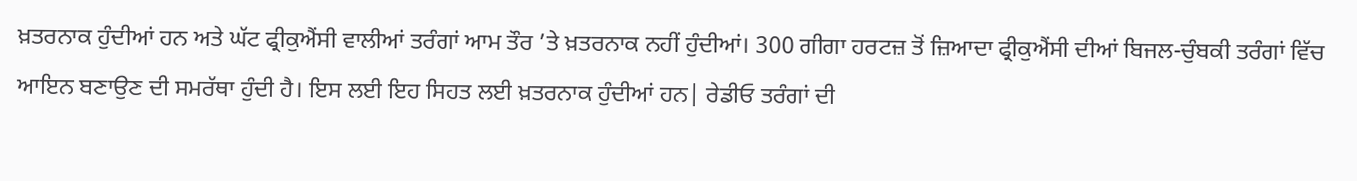ਖ਼ਤਰਨਾਕ ਹੁੰਦੀਆਂ ਹਨ ਅਤੇ ਘੱਟ ਫ੍ਰੀਕੁਐਂਸੀ ਵਾਲੀਆਂ ਤਰੰਗਾਂ ਆਮ ਤੌਰ ’ਤੇ ਖ਼ਤਰਨਾਕ ਨਹੀਂ ਹੁੰਦੀਆਂ। 300 ਗੀਗਾ ਹਰਟਜ਼ ਤੋਂ ਜ਼ਿਆਦਾ ਫ੍ਰੀਕੁਐਂਸੀ ਦੀਆਂ ਬਿਜਲ-ਚੁੰਬਕੀ ਤਰੰਗਾਂ ਵਿੱਚ ਆਇਨ ਬਣਾਉਣ ਦੀ ਸਮਰੱਥਾ ਹੁੰਦੀ ਹੈ। ਇਸ ਲਈ ਇਹ ਸਿਹਤ ਲਈ ਖ਼ਤਰਨਾਕ ਹੁੰਦੀਆਂ ਹਨ| ਰੇਡੀਓ ਤਰੰਗਾਂ ਦੀ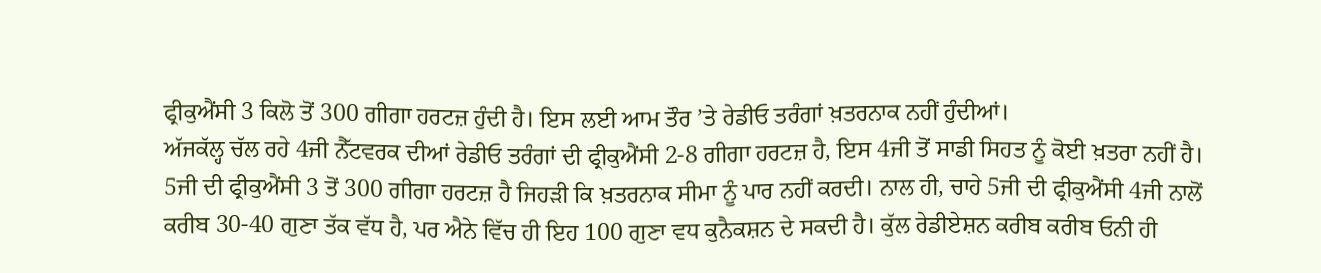ਫ੍ਰੀਕੁਐਂਸੀ 3 ਕਿਲੋ ਤੋਂ 300 ਗੀਗਾ ਹਰਟਜ਼ ਹੁੰਦੀ ਹੈ। ਇਸ ਲਈ ਆਮ ਤੌਰ ’ਤੇ ਰੇਡੀਓ ਤਰੰਗਾਂ ਖ਼ਤਰਨਾਕ ਨਹੀਂ ਹੁੰਦੀਆਂ।
ਅੱਜਕੱਲ੍ਹ ਚੱਲ ਰਹੇ 4ਜੀ ਨੈੱਟਵਰਕ ਦੀਆਂ ਰੇਡੀਓ ਤਰੰਗਾਂ ਦੀ ਫ੍ਰੀਕੁਐਂਸੀ 2-8 ਗੀਗਾ ਹਰਟਜ਼ ਹੈ, ਇਸ 4ਜੀ ਤੋਂ ਸਾਡੀ ਸਿਹਤ ਨੂੰ ਕੋਈ ਖ਼ਤਰਾ ਨਹੀਂ ਹੈ। 5ਜੀ ਦੀ ਫ੍ਰੀਕੁਐਂਸੀ 3 ਤੋਂ 300 ਗੀਗਾ ਹਰਟਜ਼ ਹੈ ਜਿਹੜੀ ਕਿ ਖ਼ਤਰਨਾਕ ਸੀਮਾ ਨੂੰ ਪਾਰ ਨਹੀਂ ਕਰਦੀ। ਨਾਲ ਹੀ, ਚਾਹੇ 5ਜੀ ਦੀ ਫ੍ਰੀਕੁਐਂਸੀ 4ਜੀ ਨਾਲੋਂ ਕਰੀਬ 30-40 ਗੁਣਾ ਤੱਕ ਵੱਧ ਹੈ, ਪਰ ਐਨੇ ਵਿੱਚ ਹੀ ਇਹ 100 ਗੁਣਾ ਵਧ ਕੁਨੈਕਸ਼ਨ ਦੇ ਸਕਦੀ ਹੈ। ਕੁੱਲ ਰੇਡੀਏਸ਼ਨ ਕਰੀਬ ਕਰੀਬ ਓਨੀ ਹੀ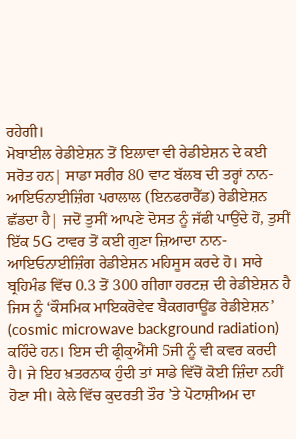ਰਹੇਗੀ।
ਮੋਬਾਈਲ ਰੇਡੀਏਸ਼ਨ ਤੋਂ ਇਲਾਵਾ ਵੀ ਰੇਡੀਏਸ਼ਨ ਦੇ ਕਈ ਸਰੋਤ ਹਨ| ਸਾਡਾ ਸਰੀਰ 80 ਵਾਟ ਬੱਲਬ ਦੀ ਤਰ੍ਹਾਂ ਨਾਨ-ਆਇਓਨਾਈਜ਼ਿੰਗ ਪਰਾਲਾਲ (ਇਨਫਰਾਰੈੱਡ) ਰੇਡੀਏਸ਼ਨ ਛੱਡਦਾ ਹੈ| ਜਦੋਂ ਤੁਸੀਂ ਆਪਣੇ ਦੋਸਤ ਨੂੰ ਜੱਫੀ ਪਾਉਂਦੇ ਹੋਂ, ਤੁਸੀਂ ਇੱਕ 5G ਟਾਵਰ ਤੋਂ ਕਈ ਗੁਣਾ ਜ਼ਿਆਦਾ ਨਾਨ-ਆਇਓਨਾਈਜ਼ਿੰਗ ਰੇਡੀਏਸ਼ਨ ਮਹਿਸੂਸ ਕਰਦੇ ਹੋ। ਸਾਰੇ ਬ੍ਰਹਿਮੰਡ ਵਿੱਚ 0.3 ਤੋਂ 300 ਗੀਗਾ ਹਰਟਜ਼ ਦੀ ਰੇਡੀਏਸ਼ਨ ਹੈ ਜਿਸ ਨੂੰ ‘ਕੌਸਮਿਕ ਮਾਇਕਰੋਵੇਵ ਬੈਕਗਰਾਊਂਡ ਰੇਡੀਏਸ਼ਨ’ (cosmic microwave background radiation) ਕਹਿੰਦੇ ਹਨ। ਇਸ ਦੀ ਫ੍ਰੀਕੁਐਂਸੀ 5ਜੀ ਨੂੰ ਵੀ ਕਵਰ ਕਰਦੀ ਹੈ। ਜੇ ਇਹ ਖ਼ਤਰਨਾਕ ਹੁੰਦੀ ਤਾਂ ਸਾਡੇ ਵਿੱਚੋਂ ਕੋਈ ਜ਼ਿੰਦਾ ਨਹੀਂ ਹੋਣਾ ਸੀ। ਕੇਲੇ ਵਿੱਚ ਕੁਦਰਤੀ ਤੌਰ ’ਤੇ ਪੋਟਾਸ਼ੀਅਮ ਦਾ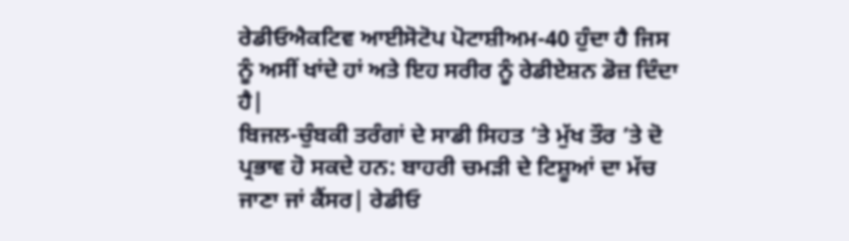ਰੇਡੀਓਐਕਟਿਵ ਆਈਸੋਟੋਪ ਪੋਟਾਸ਼ੀਅਮ-40 ਹੁੰਦਾ ਹੈ ਜਿਸ ਨੂੰ ਅਸੀਂ ਖਾਂਦੇ ਹਾਂ ਅਤੇ ਇਹ ਸਰੀਰ ਨੂੰ ਰੇਡੀਏਸ਼ਨ ਡੋਜ਼ ਦਿੰਦਾ ਹੈ|
ਬਿਜਲ-ਚੁੰਬਕੀ ਤਰੰਗਾਂ ਦੇ ਸਾਡੀ ਸਿਹਤ ’ਤੇ ਮੁੱਖ ਤੌਰ ’ਤੇ ਦੋ ਪ੍ਰਭਾਵ ਹੋ ਸਕਦੇ ਹਨ: ਬਾਹਰੀ ਚਮੜੀ ਦੇ ਟਿਸ਼ੂਆਂ ਦਾ ਮੱਚ ਜਾਣਾ ਜਾਂ ਕੈਂਸਰ| ਰੇਡੀਓ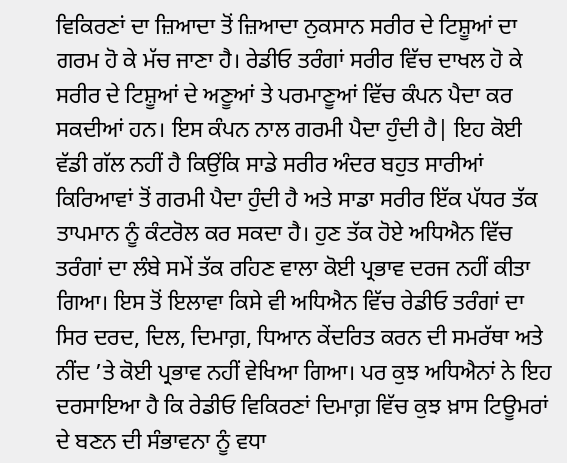ਵਿਕਿਰਣਾਂ ਦਾ ਜ਼ਿਆਦਾ ਤੋਂ ਜ਼ਿਆਦਾ ਨੁਕਸਾਨ ਸਰੀਰ ਦੇ ਟਿਸ਼ੂਆਂ ਦਾ ਗਰਮ ਹੋ ਕੇ ਮੱਚ ਜਾਣਾ ਹੈ। ਰੇਡੀਓ ਤਰੰਗਾਂ ਸਰੀਰ ਵਿੱਚ ਦਾਖਲ ਹੋ ਕੇ ਸਰੀਰ ਦੇ ਟਿਸ਼ੂਆਂ ਦੇ ਅਣੂਆਂ ਤੇ ਪਰਮਾਣੂਆਂ ਵਿੱਚ ਕੰਪਨ ਪੈਦਾ ਕਰ ਸਕਦੀਆਂ ਹਨ। ਇਸ ਕੰਪਨ ਨਾਲ ਗਰਮੀ ਪੈਦਾ ਹੁੰਦੀ ਹੈ| ਇਹ ਕੋਈ ਵੱਡੀ ਗੱਲ ਨਹੀਂ ਹੈ ਕਿਉਂਕਿ ਸਾਡੇ ਸਰੀਰ ਅੰਦਰ ਬਹੁਤ ਸਾਰੀਆਂ ਕਿਰਿਆਵਾਂ ਤੋਂ ਗਰਮੀ ਪੈਦਾ ਹੁੰਦੀ ਹੈ ਅਤੇ ਸਾਡਾ ਸਰੀਰ ਇੱਕ ਪੱਧਰ ਤੱਕ ਤਾਪਮਾਨ ਨੂੰ ਕੰਟਰੋਲ ਕਰ ਸਕਦਾ ਹੈ। ਹੁਣ ਤੱਕ ਹੋਏ ਅਧਿਐਨ ਵਿੱਚ ਤਰੰਗਾਂ ਦਾ ਲੰਬੇ ਸਮੇਂ ਤੱਕ ਰਹਿਣ ਵਾਲਾ ਕੋਈ ਪ੍ਰਭਾਵ ਦਰਜ ਨਹੀਂ ਕੀਤਾ ਗਿਆ। ਇਸ ਤੋਂ ਇਲਾਵਾ ਕਿਸੇ ਵੀ ਅਧਿਐਨ ਵਿੱਚ ਰੇਡੀਓ ਤਰੰਗਾਂ ਦਾ ਸਿਰ ਦਰਦ, ਦਿਲ, ਦਿਮਾਗ਼, ਧਿਆਨ ਕੇਂਦਰਿਤ ਕਰਨ ਦੀ ਸਮਰੱਥਾ ਅਤੇ ਨੀਂਦ ’ਤੇ ਕੋਈ ਪ੍ਰਭਾਵ ਨਹੀਂ ਵੇਖਿਆ ਗਿਆ। ਪਰ ਕੁਝ ਅਧਿਐਨਾਂ ਨੇ ਇਹ ਦਰਸਾਇਆ ਹੈ ਕਿ ਰੇਡੀਓ ਵਿਕਿਰਣਾਂ ਦਿਮਾਗ਼ ਵਿੱਚ ਕੁਝ ਖ਼ਾਸ ਟਿਊਮਰਾਂ ਦੇ ਬਣਨ ਦੀ ਸੰਭਾਵਨਾ ਨੂੰ ਵਧਾ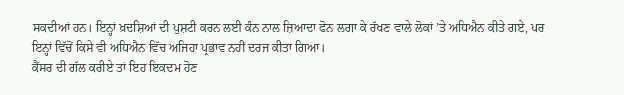ਸਕਦੀਆਂ ਹਨ। ਇਨ੍ਹਾਂ ਖ਼ਦਸ਼ਿਆਂ ਦੀ ਪੁਸ਼ਟੀ ਕਰਨ ਲਈ ਕੰਨ ਨਾਲ ਜ਼ਿਆਦਾ ਫੋਨ ਲਗਾ ਕੇ ਰੱਖਣ ਵਾਲੇ ਲੋਕਾਂ ’ਤੇ ਅਧਿਐਨ ਕੀਤੇ ਗਏ, ਪਰ ਇਨ੍ਹਾਂ ਵਿੱਚੋਂ ਕਿਸੇ ਵੀ ਅਧਿਐਨ ਵਿੱਚ ਅਜਿਹਾ ਪ੍ਰਭਾਵ ਨਹੀਂ ਦਰਜ ਕੀਤਾ ਗਿਆ।
ਕੈਂਸਰ ਦੀ ਗੱਲ ਕਰੀਏ ਤਾਂ ਇਹ ਇਕਦਮ ਹੋਣ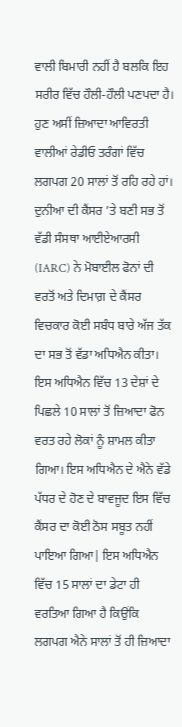ਵਾਲੀ ਬਿਮਾਰੀ ਨਹੀਂ ਹੈ ਬਲਕਿ ਇਹ ਸਰੀਰ ਵਿੱਚ ਹੌਲੀ-ਹੌਲੀ ਪਣਪਦਾ ਹੈ। ਹੁਣ ਅਸੀਂ ਜ਼ਿਆਦਾ ਆਵਿਰਤੀ ਵਾਲੀਆਂ ਰੇਡੀਓ ਤਰੰਗਾਂ ਵਿੱਚ ਲਗਪਗ 20 ਸਾਲਾਂ ਤੋਂ ਰਹਿ ਰਹੇ ਹਾਂ। ਦੁਨੀਆ ਦੀ ਕੈਂਸਰ ’ਤੇ ਬਣੀ ਸਭ ਤੋਂ ਵੱਡੀ ਸੰਸਥਾ ਆਈਏਆਰਸੀ (IARC) ਨੇ ਮੋਬਾਈਲ ਫੋਨਾਂ ਦੀ ਵਰਤੋਂ ਅਤੇ ਦਿਮਾਗ਼ ਦੇ ਕੈਂਸਰ ਵਿਚਕਾਰ ਕੋਈ ਸਬੰਧ ਬਾਰੇ ਅੱਜ ਤੱਕ ਦਾ ਸਭ ਤੋਂ ਵੱਡਾ ਅਧਿਐਨ ਕੀਤਾ। ਇਸ ਅਧਿਐਨ ਵਿੱਚ 13 ਦੇਸ਼ਾਂ ਦੇ ਪਿਛਲੇ 10 ਸਾਲਾਂ ਤੋਂ ਜ਼ਿਆਦਾ ਫੋਨ ਵਰਤ ਰਹੇ ਲੋਕਾਂ ਨੂੰ ਸ਼ਾਮਲ ਕੀਤਾ ਗਿਆ। ਇਸ ਅਧਿਐਨ ਦੇ ਐਨੇ ਵੱਡੇ ਪੱਧਰ ਦੇ ਹੋਣ ਦੇ ਬਾਵਜੂਦ ਇਸ ਵਿੱਚ ਕੈਂਸਰ ਦਾ ਕੋਈ ਠੋਸ ਸਬੂਤ ਨਹੀਂ ਪਾਇਆ ਗਿਆ| ਇਸ ਅਧਿਐਨ ਵਿੱਚ 15 ਸਾਲਾਂ ਦਾ ਡੇਟਾ ਹੀ ਵਰਤਿਆ ਗਿਆ ਹੈ ਕਿਉਂਕਿ ਲਗਪਗ ਐਨੇ ਸਾਲਾਂ ਤੋਂ ਹੀ ਜ਼ਿਆਦਾ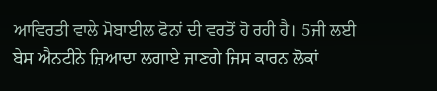ਆਵਿਰਤੀ ਵਾਲੇ ਮੋਬਾਈਲ ਫੋਨਾਂ ਦੀ ਵਰਤੋਂ ਹੋ ਰਹੀ ਹੈ। 5ਜੀ ਲਈ ਬੇਸ ਐਨਟੀਨੇ ਜ਼ਿਆਦਾ ਲਗਾਏ ਜਾਣਗੇ ਜਿਸ ਕਾਰਨ ਲੋਕਾਂ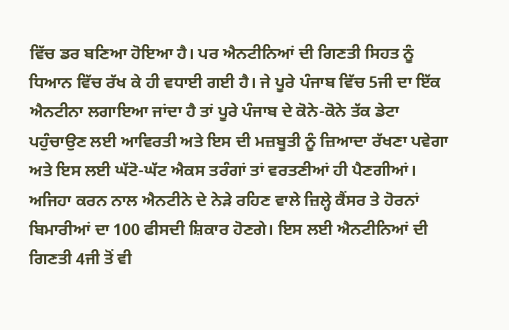ਵਿੱਚ ਡਰ ਬਣਿਆ ਹੋਇਆ ਹੈ। ਪਰ ਐਨਟੀਨਿਆਂ ਦੀ ਗਿਣਤੀ ਸਿਹਤ ਨੂੰ ਧਿਆਨ ਵਿੱਚ ਰੱਖ ਕੇ ਹੀ ਵਧਾਈ ਗਈ ਹੈ। ਜੇ ਪੂਰੇ ਪੰਜਾਬ ਵਿੱਚ 5ਜੀ ਦਾ ਇੱਕ ਐਨਟੀਨਾ ਲਗਾਇਆ ਜਾਂਦਾ ਹੈ ਤਾਂ ਪੂਰੇ ਪੰਜਾਬ ਦੇ ਕੋਨੇ-ਕੋਨੇ ਤੱਕ ਡੇਟਾ ਪਹੁੰਚਾਉਣ ਲਈ ਆਵਿਰਤੀ ਅਤੇ ਇਸ ਦੀ ਮਜ਼ਬੂਤੀ ਨੂੰ ਜ਼ਿਆਦਾ ਰੱਖਣਾ ਪਵੇਗਾ ਅਤੇ ਇਸ ਲਈ ਘੱਟੋ-ਘੱਟ ਐਕਸ ਤਰੰਗਾਂ ਤਾਂ ਵਰਤਣੀਆਂ ਹੀ ਪੈਣਗੀਆਂ। ਅਜਿਹਾ ਕਰਨ ਨਾਲ ਐਨਟੀਨੇ ਦੇ ਨੇੜੇ ਰਹਿਣ ਵਾਲੇ ਜ਼ਿਲ੍ਹੇ ਕੈਂਸਰ ਤੇ ਹੋਰਨਾਂ ਬਿਮਾਰੀਆਂ ਦਾ 100 ਫੀਸਦੀ ਸ਼ਿਕਾਰ ਹੋਣਗੇ। ਇਸ ਲਈ ਐਨਟੀਨਿਆਂ ਦੀ ਗਿਣਤੀ 4ਜੀ ਤੋਂ ਵੀ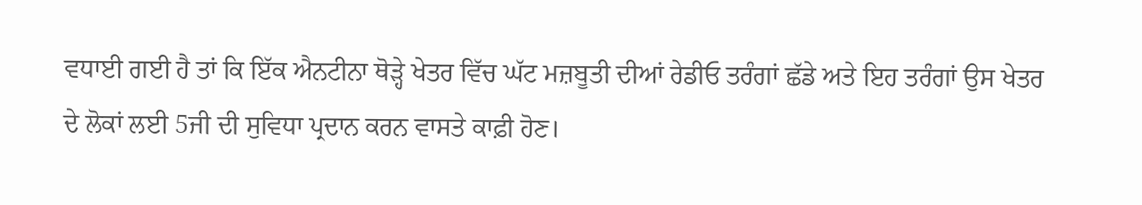ਵਧਾਈ ਗਈ ਹੈ ਤਾਂ ਕਿ ਇੱਕ ਐਨਟੀਨਾ ਥੋੜ੍ਹੇ ਖੇਤਰ ਵਿੱਚ ਘੱਟ ਮਜ਼ਬੂਤੀ ਦੀਆਂ ਰੇਡੀਓ ਤਰੰਗਾਂ ਛੱਡੇ ਅਤੇ ਇਹ ਤਰੰਗਾਂ ਉਸ ਖੇਤਰ ਦੇ ਲੋਕਾਂ ਲਈ 5ਜੀ ਦੀ ਸੁਵਿਧਾ ਪ੍ਰਦਾਨ ਕਰਨ ਵਾਸਤੇ ਕਾਫ਼ੀ ਹੋਣ।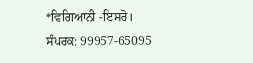*ਵਿਗਿਆਨੀ -ਇਸਰੋ।
ਸੰਪਰਕ: 99957-65095